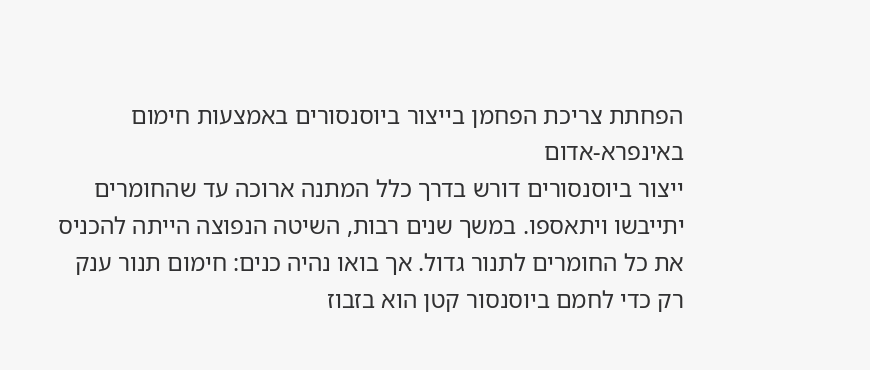הפחתת צריכת הפחמן בייצור ביוסנסורים באמצעות חימום באינפרא-אדום
ייצור ביוסנסורים דורש בדרך כלל המתנה ארוכה עד שהחומרים יתייבשו ויתאספו. במשך שנים רבות, השיטה הנפוצה הייתה להכניס את כל החומרים לתנור גדול. אך בואו נהיה כנים: חימום תנור ענק רק כדי לחמם ביוסנסור קטן הוא בזבוז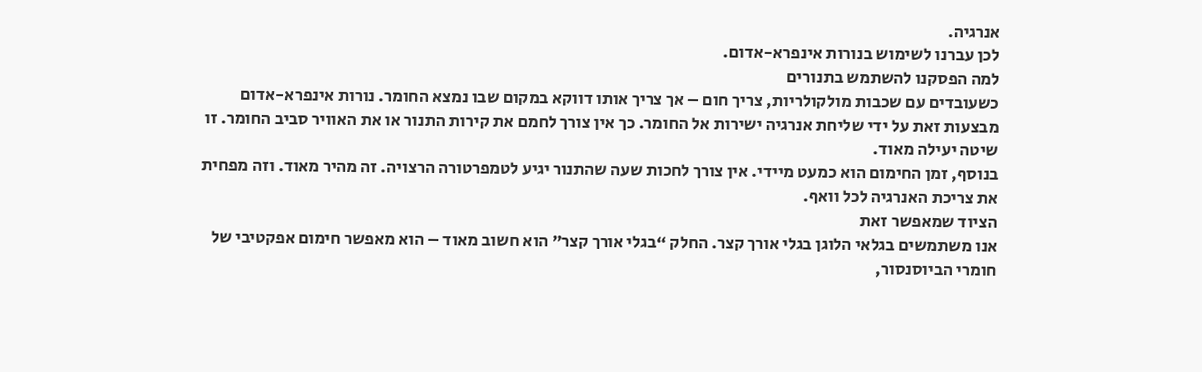אנרגיה.
לכן עברנו לשימוש בנורות אינפרא-אדום.
למה הפסקנו להשתמש בתנורים
כשעובדים עם שכבות מולקולריות, צריך חום – אך צריך אותו דווקא במקום שבו נמצא החומר. נורות אינפרא-אדום מבצעות זאת על ידי שליחת אנרגיה ישירות אל החומר. כך אין צורך לחמם את קירות התנור או את האוויר סביב החומר. זו שיטה יעילה מאוד.
בנוסף, זמן החימום הוא כמעט מיידי. אין צורך לחכות שעה שהתנור יגיע לטמפרטורה הרצויה. זה מהיר מאוד. וזה מפחית את צריכת האנרגיה לכל וואף.
הציוד שמאפשר זאת
אנו משתמשים בגלאי הלוגן בגלי אורך קצר. החלק “בגלי אורך קצר” הוא חשוב מאוד – הוא מאפשר חימום אפקטיבי של חומרי הביוסנסור,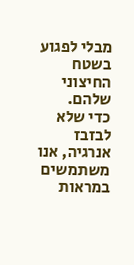מבלי לפגוע בשטח החיצוני שלהם.
כדי שלא לבזבז אנרגיה, אנו משתמשים במראות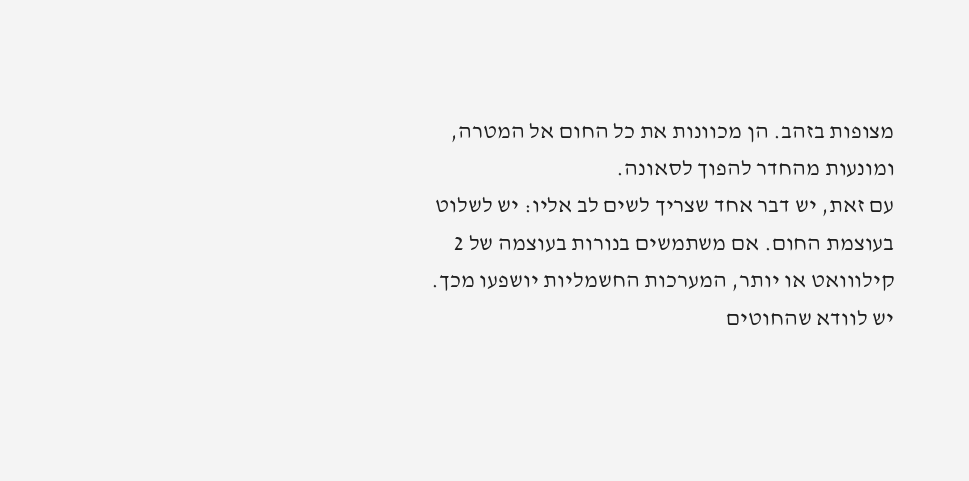מצופות בזהב. הן מכוונות את כל החום אל המטרה, ומונעות מהחדר להפוך לסאונה.
עם זאת, יש דבר אחד שצריך לשים לב אליו: יש לשלוט בעוצמת החום. אם משתמשים בנורות בעוצמה של 2 קילווואט או יותר, המערכות החשמליות יושפעו מכך. יש לוודא שהחוטים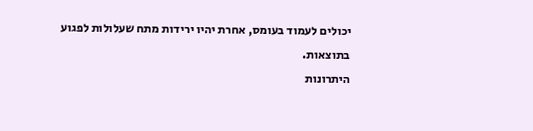יכולים לעמוד בעומס, אחרת יהיו ירידות מתח שעלולות לפגוע בתוצאות.
היתרונות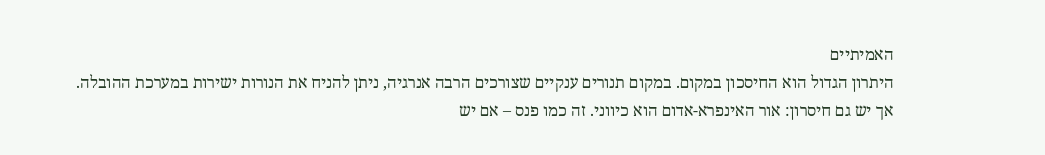האמיתיים
היתרון הגדול הוא החיסכון במקום. במקום תנורים ענקיים שצורכים הרבה אנרגיה, ניתן להניח את הנורות ישירות במערכת ההובלה.
אך יש גם חיסרון: אור האינפרא-אדום הוא כיווני. זה כמו פנס – אם יש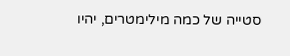סטייה של כמה מילימטרים, יהיו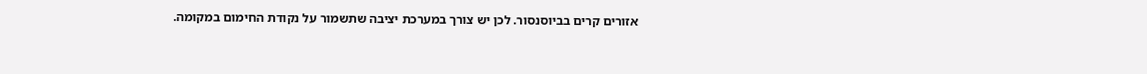אזורים קרים בביוסנסור. לכן יש צורך במערכת יציבה שתשמור על נקודת החימום במקומה.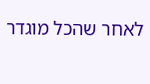לאחר שהכל מוגדר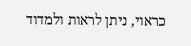כראוי, ניתן לראות ולמדוד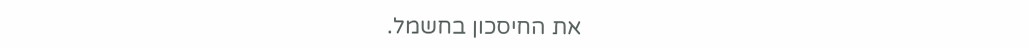את החיסכון בחשמל.